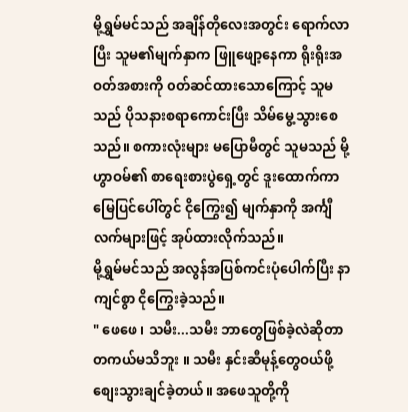မို့ရွှမ်မင်သည် အချိန်တိုလေးအတွင်း ရောက်လာပြီး သူမ၏မျက်နှာက ဖြူဖျော့နေကာ ရိုးရိုးအဝတ်အစားကို ၀တ်ဆင်ထားသောကြောင့် သူမသည် ပိုသနားစရာကောင်းပြီး သိမ်မွေ့သွားစေသည်။ စကားလုံးများ မပြောမီတွင် သူမသည် မို့ဟွာဝမ်၏ စာရေးစားပွဲရှေ့တွင် ဒူးထောက်ကာ မြေပြင်ပေါ်တွင် ငိုကြွေး၍ မျက်နှာကို အင်္ကျီလက်များဖြင့် အုပ်ထားလိုက်သည်။
မို့ရွှမ်မင်သည် အလွန်အပြစ်ကင်းပုံပေါက်ပြီး နာကျင်စွာ ငိုကြွေးခဲ့သည်။
" ဖေဖေ ၊ သမီး...သမီး ဘာတွေဖြစ်ခဲ့လဲဆိုတာ တကယ်မသိဘူး ။ သမီး နှင်းဆီမုန့်တွေဝယ်ဖို့ စျေးသွားချင်ခဲ့တယ်။ အဖေသူတို့ကို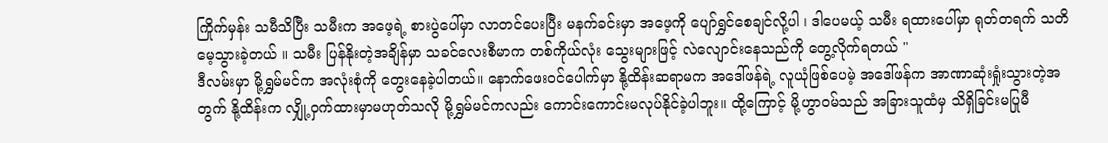ကြိုက်မှန်း သမီသိပြီး သမီးက အဖေ့ရဲ့ စားပွဲပေါ်မှာ လာတင်ပေးပြီး မနက်ခင်းမှာ အဖေ့ကို ပျော်ရွှင်စေချင်လို့ပါ ၊ ဒါပေမယ့် သမီး ရထားပေါ်မှာ ရုတ်တရက် သတိမေ့သွားခဲ့တယ် ။ သမီး ပြန်နိုးတဲ့အချိန်မှာ သခင်လေးစီမာက တစ်ကိုယ်လုံး သွေးများဖြင့် လဲလျောင်းနေသည်ကို တွေ့လိုက်ရတယ် "
ဒီလမ်းမှာ မို့ရွှမ်မင်က အလုံးစုံကို တွေးနေခဲ့ပါတယ်။ နောက်ဖေးဝင်ပေါက်မှာ နို့ထိန်းဆရာမက အဒေါ်ဖန်ရဲ့ လူယုံဖြစ်ပေမဲ့ အဒေါ်ဖန်က အာဏာဆုံးရှုံးသွားတဲ့အတွက် နို့ထိန်းက လျှို့ဝှက်ထားမှာမဟုတ်သလို မို့ရွှမ်မင်ကလည်း ကောင်းကောင်းမလုပ်နိုင်ခဲ့ပါဘူး။ ထို့ကြောင့် မို့ဟွာဝမ်သည် အခြားသူထံမှ သိရှိခြင်းမပြုမီ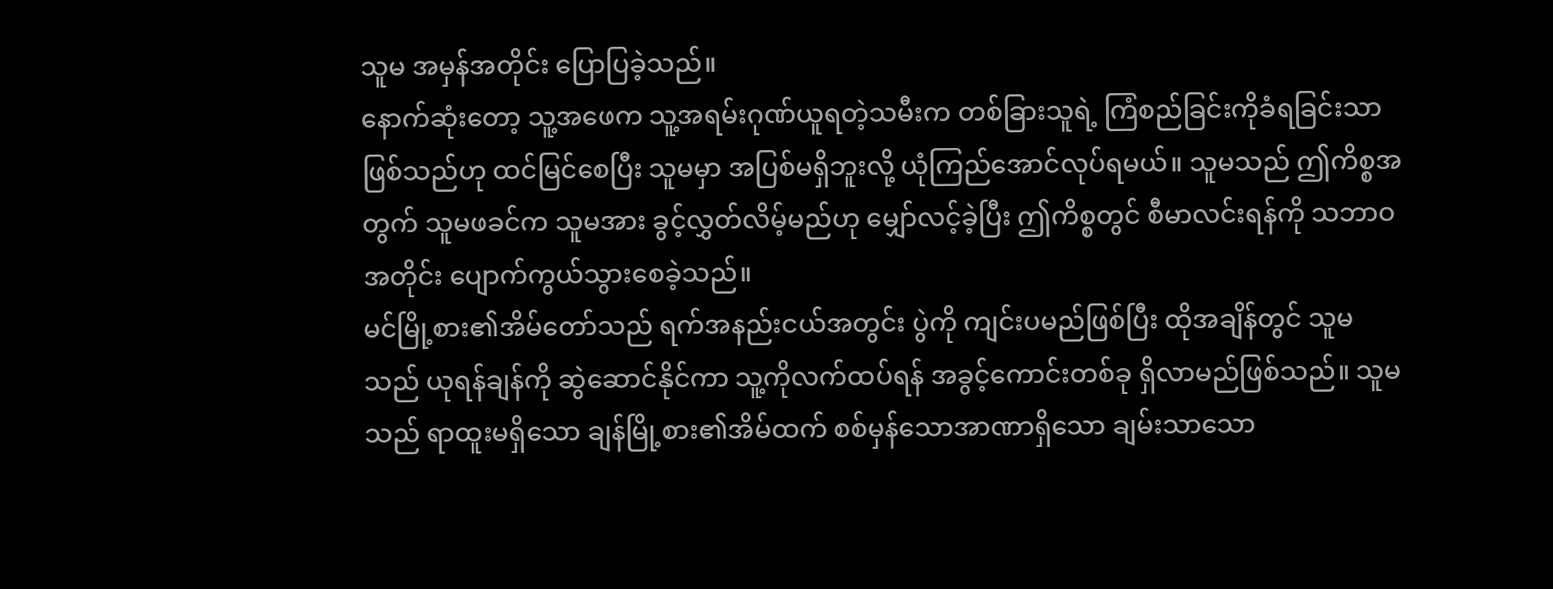သူမ အမှန်အတိုင်း ပြောပြခဲ့သည်။
နောက်ဆုံးတော့ သူ့အဖေက သူ့အရမ်းဂုဏ်ယူရတဲ့သမီးက တစ်ခြားသူရဲ့ ကြံစည်ခြင်းကိုခံရခြင်းသာဖြစ်သည်ဟု ထင်မြင်စေပြီး သူမမှာ အပြစ်မရှိဘူးလို့ ယုံကြည်အောင်လုပ်ရမယ်။ သူမသည် ဤကိစ္စအတွက် သူမဖခင်က သူမအား ခွင့်လွှတ်လိမ့်မည်ဟု မျှော်လင့်ခဲ့ပြီး ဤကိစ္စတွင် စီမာလင်းရန်ကို သဘာဝအတိုင်း ပျောက်ကွယ်သွားစေခဲ့သည်။
မင်မြို့စား၏အိမ်တော်သည် ရက်အနည်းငယ်အတွင်း ပွဲကို ကျင်းပမည်ဖြစ်ပြီး ထိုအချိန်တွင် သူမသည် ယုရန်ချန်ကို ဆွဲဆောင်နိုင်ကာ သူ့ကိုလက်ထပ်ရန် အခွင့်ကောင်းတစ်ခု ရှိလာမည်ဖြစ်သည်။ သူမသည် ရာထူးမရှိသော ချန်မြို့စား၏အိမ်ထက် စစ်မှန်သောအာဏာရှိသော ချမ်းသာသော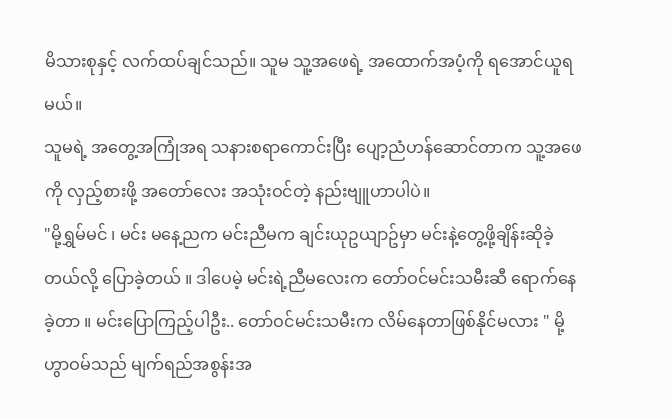မိသားစုနှင့် လက်ထပ်ချင်သည်။ သူမ သူ့အဖေရဲ့ အထောက်အပံ့ကို ရအောင်ယူရမယ်။
သူမရဲ့ အတွေ့အကြုံအရ သနားစရာကောင်းပြီး ပျော့ညံဟန်ဆောင်တာက သူ့အဖေကို လှည့်စားဖို့ အတော်လေး အသုံးဝင်တဲ့ နည်းဗျူဟာပါပဲ။
"မို့ရွှမ်မင် ၊ မင်း မနေ့ညက မင်းညီမက ချင်းယုဥယျာဥ်မှာ မင်းနဲ့တွေ့ဖို့ချိန်းဆိုခဲ့တယ်လို့ ပြောခဲ့တယ် ။ ဒါပေမဲ့ မင်းရဲ့ညီမလေးက တော်ဝင်မင်းသမီးဆီ ရောက်နေခဲ့တာ ။ မင်းပြောကြည့်ပါဦး.. တော်ဝင်မင်းသမီးက လိမ်နေတာဖြစ်နိုင်မလား " မို့ဟွာဝမ်သည် မျက်ရည်အစွန်းအ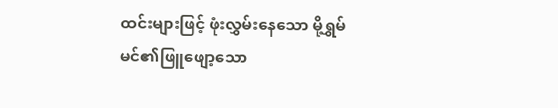ထင်းများဖြင့် ဖုံးလွှမ်းနေသော မို့ရွှမ်မင်၏ဖြူဖျော့သော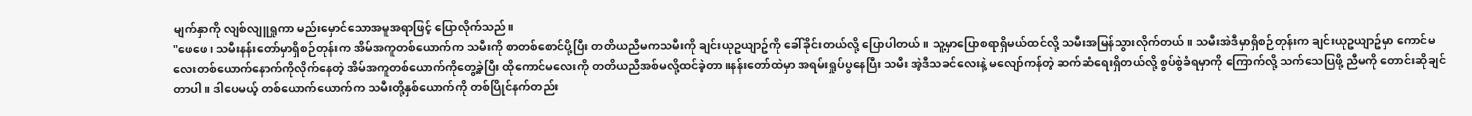မျက်နှာကို လျစ်လျူရှုကာ မည်းမှောင်သောအမူအရာဖြင့် ပြောလိုက်သည်။
"ဖေဖေ၊ သမီးနန်းတော်မှာရှိစဉ်တုန်းက အိမ်အကူတစ်ယောက်က သမီးကို စာတစ်စောင်ပို့ပြီး တတိယညီမကသမီးကို ချင်းယုဥယျာဥ်ကို ခေါ်ခိုင်းတယ်လို့ ပြောပါတယ် ။ သူ့မှာပြောစရာရှိမယ်ထင်လို့ သမီးအမြန်သွားလိုက်တယ်။ သမီးအဲဒီမှာရှိစဉ်တုန်းက ချင်းယုဥယျာဥ်မှာ ကောင်မလေးတစ်ယောက်နောက်ကိုလိုက်နေတဲ့ အိမ်အကူတစ်ယောက်ကိုတွေ့ခဲ့ပြီး ထိုကောင်မလေးကို တတိယညီအစ်မလို့ထင်ခဲ့တာ။နန်းတော်ထဲမှာ အရမ်းရှုပ်ပွနေပြီး သမီး အဲ့ဒီသခင်လေးနဲ့ မလျော်ကန်တဲ့ ဆက်ဆံရေးရှိတယ်လို့ စွပ်စွဲခံရမှာကို ကြောက်လို့ သက်သေပြဖို့ ညီမကို တောင်းဆိုချင်တာပါ။ ဒါပေမယ့် တစ်ယောက်ယောက်က သမီးတို့နှစ်ယောက်ကို တစ်ပြိုင်နက်တည်း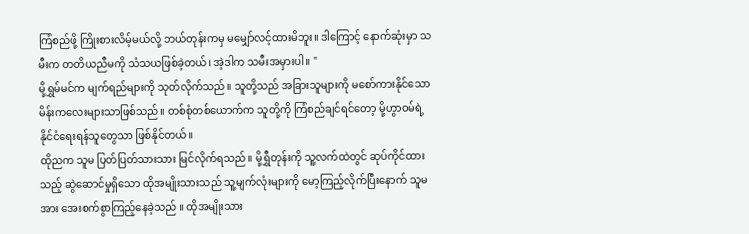ကြံစည်ဖို့ ကြိုးစားလိမ့်မယ်လို့ ဘယ်တုန်းကမှ မမျှော်လင့်ထားမိဘူး။ ဒါကြောင့် နောက်ဆုံးမှာ သမီးက တတိယညီမကို သံသယဖြစ်ခဲ့တယ်၊ အဲ့ဒါက သမီးအမှားပါ။ "
မို့ရွှမ်မင်က မျက်ရည်များကို သုတ်လိုက်သည်။ သူတို့သည် အခြားသူများကို မစော်ကားနိုင်သော မိန်းကလေးများသာဖြစ်သည်။ တစ်စုံတစ်ယောက်က သူတို့ကို ကြံစည်ချင်ရင်တော့ မို့ဟွာဝမ်ရဲ့ နိုင်ငံရေးရန်သူတွေသာ ဖြစ်နိုင်တယ်။
ထိုညက သူမ ပြတ်ပြတ်သားသား မြင်လိုက်ရသည်။ မို့ရွှီတုန်းကို သူ့လက်ထဲတွင် ဆုပ်ကိုင်ထားသည့် ဆွဲဆောင်မှုရှိသော ထိုအမျိုးသားသည် သူ့မျက်လုံးများကို မော့ကြည့်လိုက်ပြီးနောက် သူမအား အေးစက်စွာကြည့်နေခဲ့သည် ။ ထိုအမျိုးသား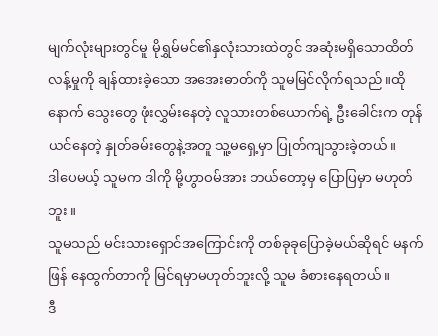မျက်လုံးများတွင်မူ မိုရွှမ်မင်၏နှလုံးသားထဲတွင် အဆုံးမရှိသောထိတ်လန့်မှုကို ချန်ထားခဲ့သော အအေးဓာတ်ကို သူမမြင်လိုက်ရသည်။ထိုနောက် သွေးတွေ ဖုံးလွှမ်းနေတဲ့ လူသားတစ်ယောက်ရဲ့ ဦးခေါင်းက တုန်ယင်နေတဲ့ နှုတ်ခမ်းတွေနဲ့အတူ သူ့မရှေ့မှာ ပြုတ်ကျသွားခဲ့တယ်။
ဒါပေမယ့် သူမက ဒါကို မို့ဟွာဝမ်အား ဘယ်တော့မှ ပြောပြမှာ မဟုတ်ဘူး ။
သူမသည် မင်းသားရှောင်အကြောင်းကို တစ်ခုခုပြောခဲ့မယ်ဆိုရင် မနက်ဖြန် နေထွက်တာကို မြင်ရမှာမဟုတ်ဘူးလို့ သူမ ခံစားနေရတယ်။
ဒီ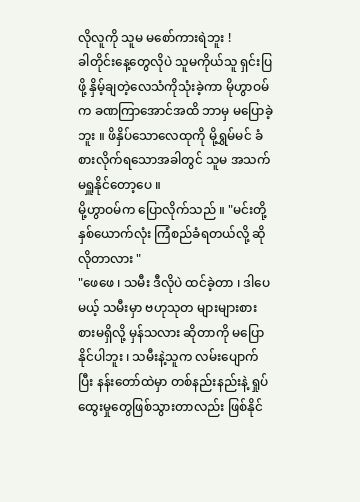လိုလူကို သူမ မစော်ကားရဲဘူး !
ခါတိုင်းနေ့တွေလိုပဲ သူမကိုယ်သူ ရှင်းပြဖို့ နှိမ့်ချတဲ့လေသံကိုသုံးခဲ့ကာ မိုဟွာဝမ်က ခဏကြာအောင်အထိ ဘာမှ မပြောခဲ့ဘူး ။ ဖိနှိပ်သောလေထုကို မို့ရွှမ်မင် ခံစားလိုက်ရသောအခါတွင် သူမ အသက်မရှူနိုင်တော့ပေ ။
မို့ဟွာဝမ်က ပြောလိုက်သည် ။ "မင်းတို့နှစ်ယောက်လုံး ကြံစည်ခံရတယ်လို့ ဆိုလိုတာလား "
"ဖေဖေ ၊ သမီး ဒီလိုပဲ ထင်ခဲ့တာ ၊ ဒါပေမယ့် သမီးမှာ ဗဟုသုတ များများစားစားမရှိလို့ မှန်သလား ဆိုတာကို မပြောနိုင်ပါဘူး ၊ သမီးနဲ့သူက လမ်းပျောက်ပြီး နန်းတော်ထဲမှာ တစ်နည်းနည်းနဲ့ ရှုပ်ထွေးမှုတွေဖြစ်သွားတာလည်း ဖြစ်နိုင်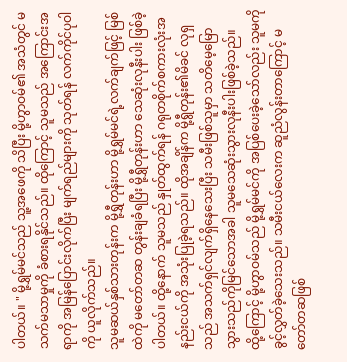ပါတယ်။ " မို့ရွှမ်မင်သည် သူ့အဖေကို သိပြီး မို့ဟွာဝမ်၏ အသံတွင် မသက်မသာမှုကို ခံစားရနိုင်သည်။ ထိုကြောင့် သူမသည် အကြောင်းအရာကို အမြန်ပြောင်းလိုက်ပြီး မျက်ရည်များကို သုတ်ရန် လက်ကိုင်ပုဝါကို ယူလိုက်သည်။
သူမဆယ်နှစ်သားတုန်းက မို့ရွှီတုန်းဟာ မို့ရွှမ်မင်ရဲ့လက်ချက်ဖြင့် မြစ်ထဲကို မတော်တဆ တွန်းချခံရပြီး မို့ရွှီတုန်းဟာ သေဆုံးလုနီးပါး ဖြစ်ခဲ့ပါတယ်။ ထို့နောက် သူမသည် နှုတ်ထွက်ရန် ဂရုတစိုက်စကားလုံးအနည်းငယ်ကို အသုံးပြုခဲ့ရသည်။ ထိုအချိန်က မို့ရွီတုန်း၏မိခင် လုရှသည် အသက်ရှင်လျက်ရှိနေသေးပြီး သမီးဖြစ်သူမှာ သတိမေ့မြောသွားသည်ကိုမြင်သောအခါ သူမသေဆုံးသွားလုနီးပါးဖြစ်ခဲ့သည်။
ထို့ကြောင့် မို့ဟွာဝမ်သည် မို့ရွှမ်မင်ကို အပြစ်ပေးခဲ့သော်လည်း သူမကို ခွင့်လွှတ်ခဲ့သေးသည်။ သမီးငယ်လေးက ဆူညံလွန်းတာကြောင့် မတော်တဆဖြစ်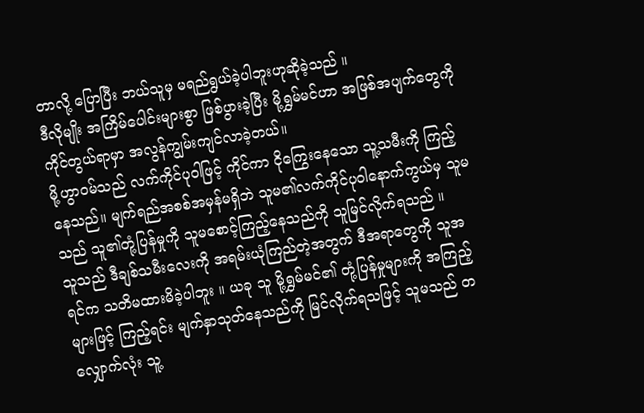တာလို့ ပြောပြီး ဘယ်သူမှ မရည်ရွယ်ခဲ့ပါဘူးဟုဆိုခဲ့သည် ။
ဒီလိုမျိုး အကြိမ်ပေါင်းများစွာ ဖြစ်ပွားခဲ့ပြီး မို့ရွှမ်မင်ဟာ အဖြစ်အပျက်တွေကို ကိုင်တွယ်ရာမှာ အလွန်ကျွမ်းကျင်လာခဲ့တယ်။
မို့ဟွာဝမ်သည် လက်ကိုင်ပုဝါဖြင့် ကိုင်ကာ ငိုကြွေးနေသော သူ့သမီးကို ကြည့်နေသည်။ မျက်ရည်အစစ်အမှန်မရှိဘဲ သူမ၏လက်ကိုင်ပုဝါနောက်ကွယ်မှ သူမသည် သူ၏တုံ့ပြန်မှုကို သူမစောင့်ကြည့်နေသည်ကို သူမြင်လိုက်ရသည် ။
သူသည် ဒီချစ်သမီးလေးကို အရမ်းယုံကြည်တဲ့အတွက် ဒီအရာတွေကို သူအရင်က သတိမထားမိခဲ့ပါဘူး ။ ယခု သူ မို့ရွှမ်မင်၏ တုံ့ပြန်မှုများကို အကြည့်များဖြင့် ကြည့်ရင်း မျက်နှာသုတ်နေသည်ကို မြင်လိုက်ရသဖြင့် သူမသည် တလျှောက်လုံး သူ့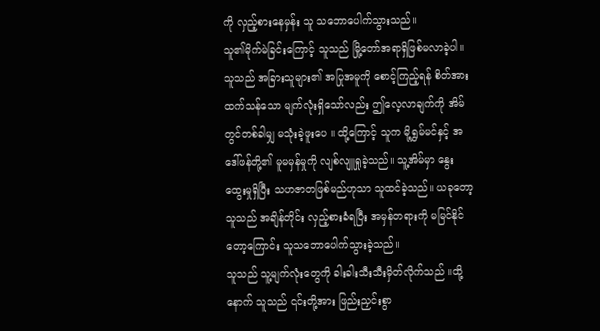ကို လှည့်စားနေမှန်း သူ သဘောပေါက်သွားသည်။
သူ၏မိုက်မဲခြင်းကြောင့် သူသည် မြို့တော်အရာရှိဖြစ်မလာခဲ့ပါ။ သူသည် အခြားသူများ၏ အပြုအမူကို စောင့်ကြည့်ရန် စိတ်အားထက်သန်သော မျက်လုံးရှိသော်လည်း ဤလေ့လာချက်ကို အိမ်တွင်တစ်ခါမျှ မသုံးခဲ့ဖူးပေ ။ ထို့ကြောင့် သူက မို့ရွှမ်မင်နှင့် အဒေါ်ဖန်တို့၏ မူမမှန်မှုကို လျစ်လျူရှုခဲ့သည်။ သူ့အိမ်မှာ နွေးထွေးမှုရှိပြီး သဟဇာတဖြစ်မည်ဟုသာ သူထင်ခဲ့သည်။ ယခုတော့ သူသည် အချိန်တိုင်း လှည့်စားခံရပြီး အမှန်တရားကို မမြင်နိုင်တော့ကြောင်း သူသဘောပေါက်သွားခဲ့သည်။
သူသည် သူ့မျက်လုံးတွေကို ခါးခါးသီးသီးမှိတ်လိုက်သည် ။ထို့နောက် သူသည် ၎င်းတို့အား ဖြည်းညှင်းစွာ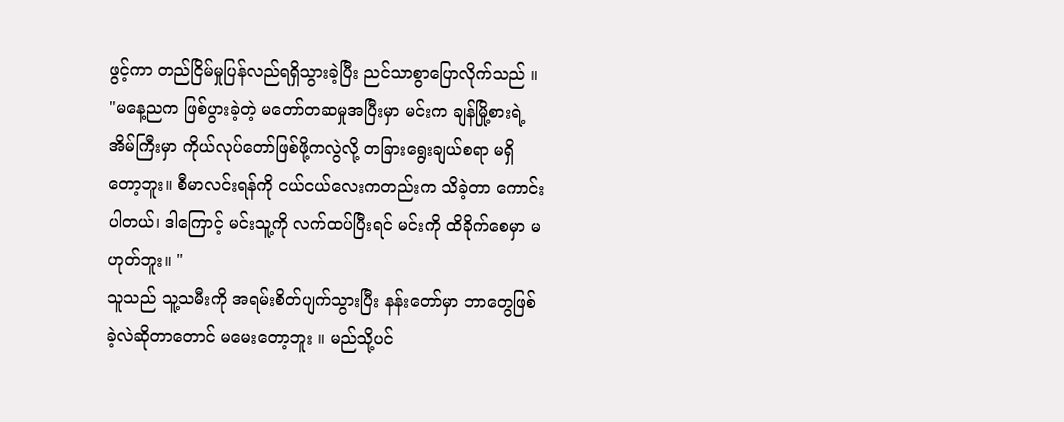ဖွင့်ကာ တည်ငြိမ်မှုပြန်လည်ရရှိသွားခဲ့ပြီး ညင်သာစွာပြောလိုက်သည် ။ "မနေ့ညက ဖြစ်ပွားခဲ့တဲ့ မတော်တဆမှုအပြီးမှာ မင်းက ချန်မြို့စားရဲ့ အိမ်ကြီးမှာ ကိုယ်လုပ်တော်ဖြစ်ဖို့ကလွဲလို့ တခြားရွေးချယ်စရာ မရှိတော့ဘူး။ စီမာလင်းရန်ကို ငယ်ငယ်လေးကတည်းက သိခဲ့တာ ကောင်းပါတယ်၊ ဒါကြောင့် မင်းသူ့ကို လက်ထပ်ပြီးရင် မင်းကို ထိခိုက်စေမှာ မဟုတ်ဘူး။ "
သူသည် သူ့သမီးကို အရမ်းစိတ်ပျက်သွားပြီး နန်းတော်မှာ ဘာတွေဖြစ်ခဲ့လဲဆိုတာတောင် မမေးတော့ဘူး ။ မည်သို့ပင်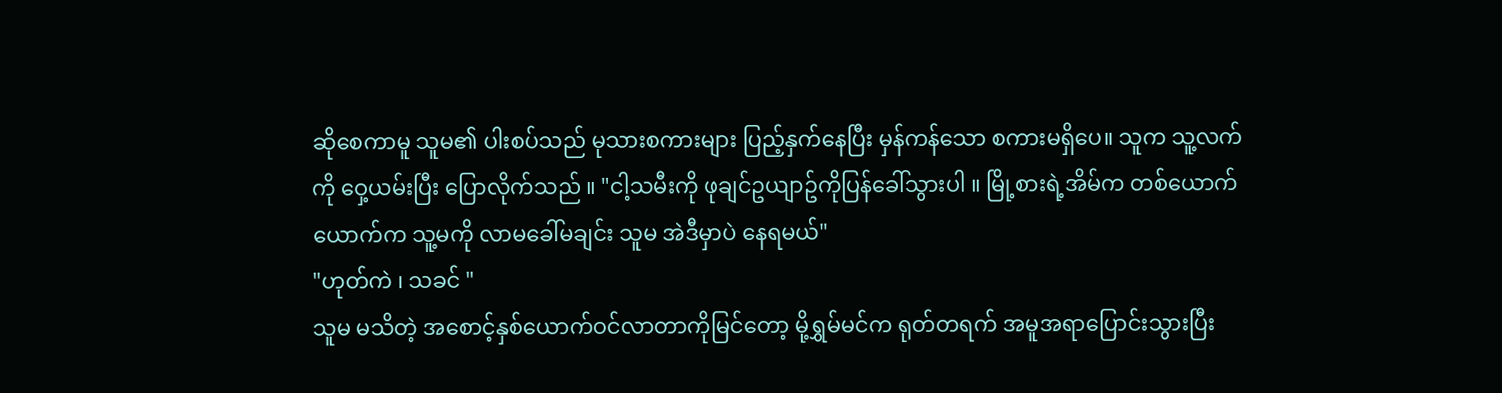ဆိုစေကာမူ သူမ၏ ပါးစပ်သည် မုသားစကားများ ပြည့်နှက်နေပြီး မှန်ကန်သော စကားမရှိပေ။ သူက သူ့လက်ကို ဝှေ့ယမ်းပြီး ပြောလိုက်သည် ။ "ငါ့သမီးကို ဖုချင်ဥယျာဥ်ကိုပြန်ခေါ်သွားပါ ။ မြို့စားရဲ့အိမ်က တစ်ယောက်ယောက်က သူ့မကို လာမခေါ်မချင်း သူမ အဲဒီမှာပဲ နေရမယ်"
"ဟုတ်ကဲ ၊ သခင် "
သူမ မသိတဲ့ အစောင့်နှစ်ယောက်ဝင်လာတာကိုမြင်တော့ မို့ရွှမ်မင်က ရုတ်တရက် အမူအရာပြောင်းသွားပြီး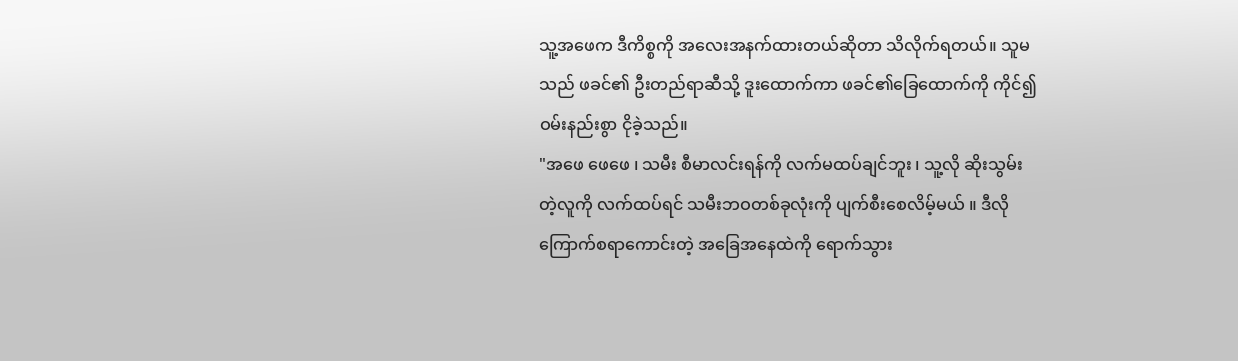သူ့အဖေက ဒီကိစ္စကို အလေးအနက်ထားတယ်ဆိုတာ သိလိုက်ရတယ်။ သူမသည် ဖခင်၏ ဦးတည်ရာဆီသို့ ဒူးထောက်ကာ ဖခင်၏ခြေထောက်ကို ကိုင်၍ ဝမ်းနည်းစွာ ငိုခဲ့သည်။
"အဖေ ဖေဖေ ၊ သမီး စီမာလင်းရန်ကို လက်မထပ်ချင်ဘူး ၊ သူ့လို ဆိုးသွမ်းတဲ့လူကို လက်ထပ်ရင် သမီးဘဝတစ်ခုလုံးကို ပျက်စီးစေလိမ့်မယ် ။ ဒီလို ကြောက်စရာကောင်းတဲ့ အခြေအနေထဲကို ရောက်သွား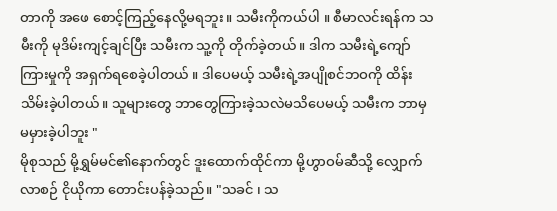တာကို အဖေ စောင့်ကြည့်နေလို့မရဘူး။ သမီးကိုကယ်ပါ ။ စီမာလင်းရန်က သမီးကို မုဒိမ်းကျင့်ချင်ပြီး သမီးက သူ့ကို တိုက်ခဲ့တယ်။ ဒါက သမီးရဲ့ကျော်ကြားမှုကို အရှက်ရစေခဲ့ပါတယ် ။ ဒါပေမယ့် သမီးရဲ့အပျိုစင်ဘဝကို ထိန်းသိမ်းခဲ့ပါတယ်။ သူများတွေ ဘာတွေကြားခဲ့သလဲမသိပေမယ့် သမီးက ဘာမှမမှားခဲ့ပါဘူး "
မိုစုသည် မို့ရွှမ်မင်၏နောက်တွင် ဒူးထောက်ထိုင်ကာ မို့ဟွာဝမ်ဆီသို့ လျှောက်လာစဉ် ငိုယိုကာ တောင်းပန်ခဲ့သည်။ "သခင် ၊ သ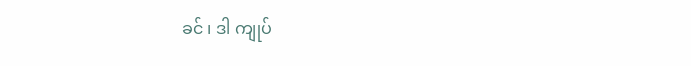ခင် ၊ ဒါ ကျုပ်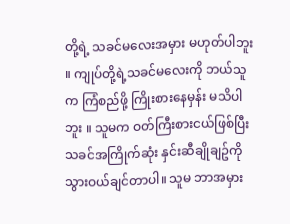တို့ရဲ့ သခင်မလေးအမှား မဟုတ်ပါဘူး ။ ကျုပ်တို့ရဲ့သခင်မလေးကို ဘယ်သူက ကြံစည်ဖို့ ကြိုးစားနေမှန်း မသိပါဘူး ။ သူမက ဝတ်ကြီးစားငယ်ဖြစ်ပြီး သခင်အကြိုက်ဆုံး နှင်းဆီချိုချဥ်ကို သွားဝယ်ချင်တာပါ။ သူမ ဘာအမှား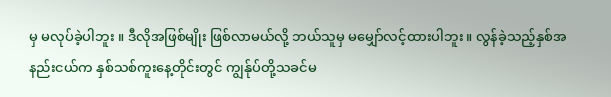မှ မလုပ်ခဲ့ပါဘူး ။ ဒီလိုအဖြစ်မျိုး ဖြစ်လာမယ်လို့ ဘယ်သူမှ မမျှော်လင့်ထားပါဘူး။ လွန်ခဲ့သည့်နှစ်အနည်းငယ်က နှစ်သစ်ကူးနေ့တိုင်းတွင် ကျွန်ုပ်တို့သခင်မ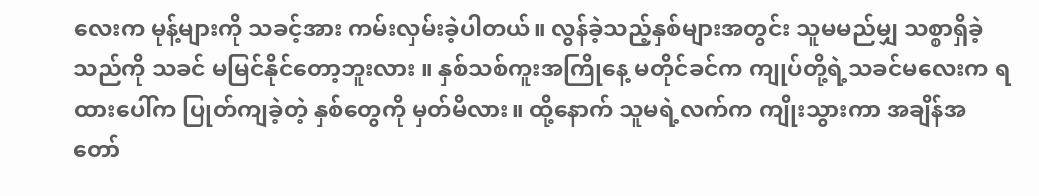လေးက မုန့်များကို သခင့်အား ကမ်းလှမ်းခဲ့ပါတယ်။ လွန်ခဲ့သည့်နှစ်များအတွင်း သူမမည်မျှ သစ္စာရှိခဲ့သည်ကို သခင် မမြင်နိုင်တော့ဘူးလား ။ နှစ်သစ်ကူးအကြိုနေ့ မတိုင်ခင်က ကျုပ်တို့ရဲ့သခင်မလေးက ရထားပေါ်က ပြုတ်ကျခဲ့တဲ့ နှစ်တွေကို မှတ်မိလား။ ထို့နောက် သူမရဲ့လက်က ကျိုးသွားကာ အချိန်အတော်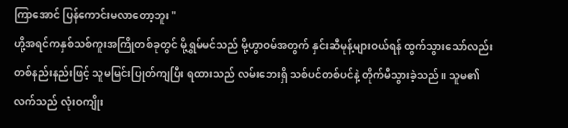ကြာအောင် ပြန်ကောင်းမလာတော့ဘူး "
ဟို့အရင်ကနှစ်သစ်ကူးအကြိုတစ်ခုတွင် မို့ရွှမ်မင်သည် မို့ဟွာဝမ်အတွက် နှင်းဆီမုန့်များဝယ်ရန် ထွက်သွားသော်လည်း တစ်နည်းနည်းဖြင့် သူမမြင်းပြုတ်ကျပြီး ရထားသည် လမ်းဘေးရှိ သစ်ပင်တစ်ပင်နဲ့ တိုက်မီသွားခဲ့သည်။ သူမ၏လက်သည် လုံးဝကျိုး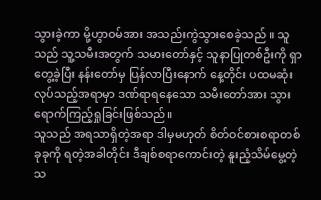သွားခဲ့ကာ မို့ဟွာဝမ်အား အသည်းကွဲသွားစေခဲ့သည် ။ သူသည် သူ့သမီးအတွက် သမားတော်နှင့် သူနာပြုတစ်ဦးကို ရှာတွေ့ခဲ့ပြီး နန်းတော်မှ ပြန်လာပြီးနောက် နေ့တိုင်း ပထမဆုံးလုပ်သည့်အရာမှာ ဒဏ်ရာရနေသော သမီးတော်အား သွားရောက်ကြည့်ရှုခြင်းဖြစ်သည်။
သူသည် အရသာရှိတဲ့အရာ ဒါမှမဟုတ် စိတ်ဝင်စားစရာတစ်ခုခုကို ရတဲ့အခါတိုင်း ဒီချစ်စရာကောင်းတဲ့ နူးညံ့သိမ်မွေ့တဲ့ သ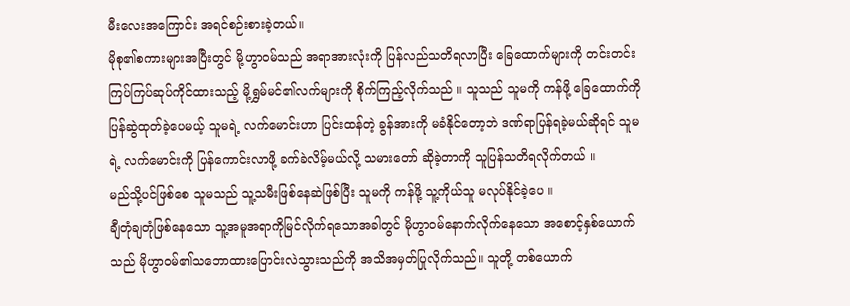မီးလေးအကြောင်း အရင်စဉ်းစားခဲ့တယ်။
မိုစု၏စကားများအပြီးတွင် မို့ဟွာဝမ်သည် အရာအားလုံးကို ပြန်လည်သတိရလာပြီး ခြေထောက်များကို တင်းတင်းကြပ်ကြပ်ဆုပ်ကိုင်ထားသည့် မို့ရွှမ်မင်၏လက်များကို စိုက်ကြည့်လိုက်သည် ။ သူသည် သူမကို ကန်ဖို့ ခြေထောက်ကို ပြန်ဆွဲထုတ်ခဲ့ပေမယ့် သူမရဲ့ လက်မောင်းဟာ ပြင်းထန်တဲ့ ခွန်အားကို မခံနိုင်တော့ဘဲ ဒဏ်ရာပြန်ရခဲ့မယ်ဆိုရင် သူမရဲ့ လက်မောင်းကို ပြန်ကောင်းလာဖို့ ခက်ခဲလိမ့်မယ်လို့ သမားတော် ဆိုခဲ့တာကို သူပြန်သတိရလိုက်တယ် ။
မည်သို့ပင်ဖြစ်စေ သူမသည် သူ့သမီးဖြစ်နေဆဲဖြစ်ပြီး သူမကို ကန်ဖို့ သူ့ကိုယ်သူ မလုပ်နိုင်ခဲ့ပေ ။
ချီတုံချတုံဖြစ်နေသော သူ့အမူအရာကိုမြင်လိုက်ရသောအခါတွင် မိုဟွာဝမ်နောက်လိုက်နေသော အစောင့်နှစ်ယောက်သည် မိုဟွာဝမ်၏သဘောထားပြောင်းလဲသွားသည်ကို အသိအမှတ်ပြုလိုက်သည်။ သူတို့ တစ်ယောက်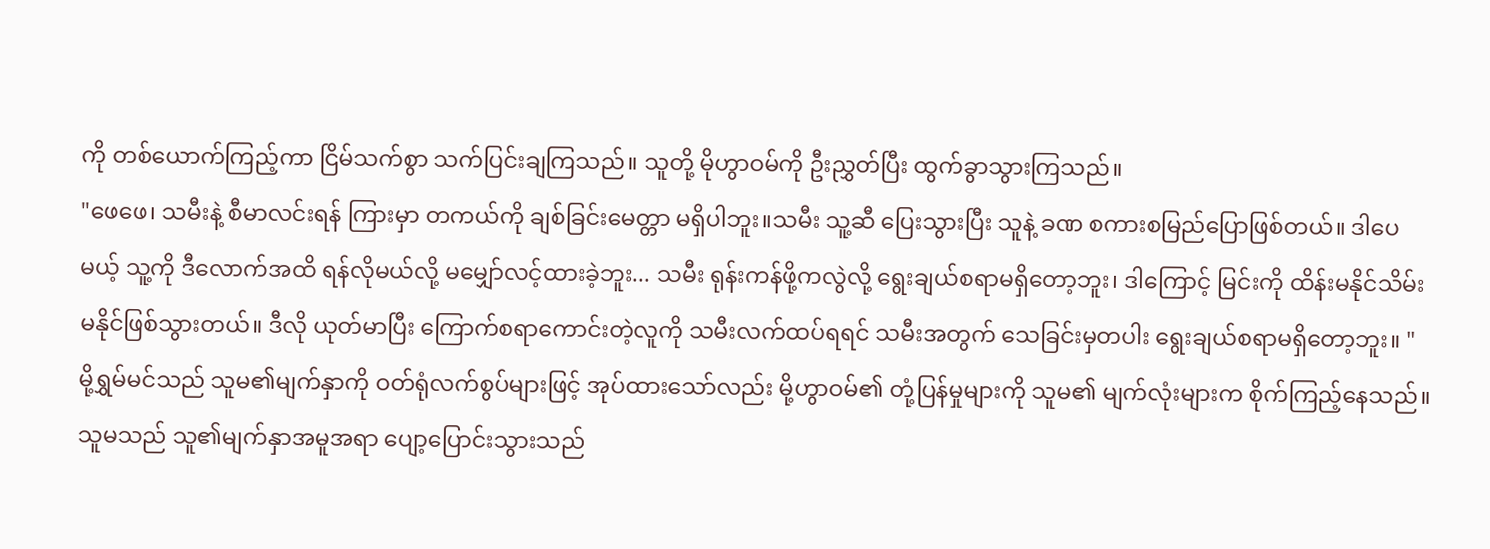ကို တစ်ယောက်ကြည့်ကာ ငြိမ်သက်စွာ သက်ပြင်းချကြသည်။ သူတို့ မိုဟွာဝမ်ကို ဦးညွှတ်ပြီး ထွက်ခွာသွားကြသည်။
"ဖေဖေ၊ သမီးနဲ့ စီမာလင်းရန် ကြားမှာ တကယ်ကို ချစ်ခြင်းမေတ္တာ မရှိပါဘူး။သမီး သူ့ဆီ ပြေးသွားပြီး သူနဲ့ ခဏ စကားစမြည်ပြောဖြစ်တယ်။ ဒါပေမယ့် သူ့ကို ဒီလောက်အထိ ရန်လိုမယ်လို့ မမျှော်လင့်ထားခဲ့ဘူး... သမီး ရုန်းကန်ဖို့ကလွဲလို့ ရွေးချယ်စရာမရှိတော့ဘူး၊ ဒါကြောင့် မြင်းကို ထိန်းမနိုင်သိမ်းမနိုင်ဖြစ်သွားတယ်။ ဒီလို ယုတ်မာပြီး ကြောက်စရာကောင်းတဲ့လူကို သမီးလက်ထပ်ရရင် သမီးအတွက် သေခြင်းမှတပါး ရွေးချယ်စရာမရှိတော့ဘူး။ "
မို့ရွှမ်မင်သည် သူမ၏မျက်နှာကို ဝတ်ရုံလက်စွပ်များဖြင့် အုပ်ထားသော်လည်း မို့ဟွာဝမ်၏ တုံ့ပြန်မှုများကို သူမ၏ မျက်လုံးများက စိုက်ကြည့်နေသည်။ သူမသည် သူ၏မျက်နှာအမူအရာ ပျော့ပြောင်းသွားသည်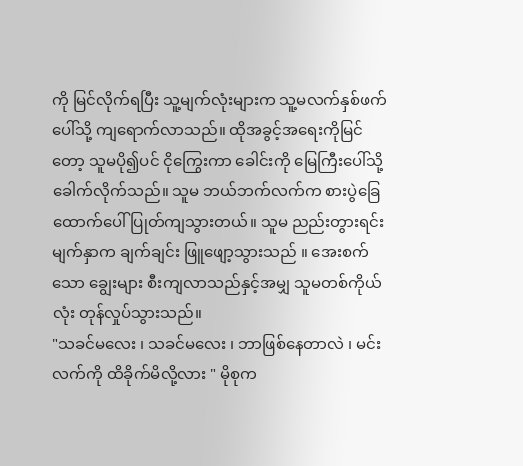ကို မြင်လိုက်ရပြီး သူ့မျက်လုံးများက သူ့မလက်နှစ်ဖက်ပေါ်သို့ ကျရောက်လာသည်။ ထိုအခွင့်အရေးကိုမြင်တော့ သူမပို၍ပင် ငိုကြွေးကာ ခေါင်းကို မြေကြီးပေါ်သို့ ခေါက်လိုက်သည်။ သူမ ဘယ်ဘက်လက်က စားပွဲခြေထောက်ပေါ် ပြုတ်ကျသွားတယ်။ သူမ ညည်းတွားရင်း မျက်နှာက ချက်ချင်း ဖြူဖျော့သွားသည် ။ အေးစက်သော ချွေးများ စီးကျလာသည်နှင့်အမျှ သူမတစ်ကိုယ်လုံး တုန်လှုပ်သွားသည်။
"သခင်မလေး ၊ သခင်မလေး ၊ ဘာဖြစ်နေတာလဲ ၊ မင်းလက်ကို ထိခိုက်မိလို့လား " မိုစုက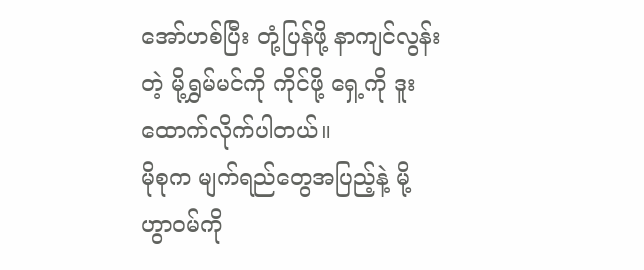အော်ဟစ်ပြီး တုံ့ပြန်ဖို့ နာကျင်လွန်းတဲ့ မို့ရွှမ်မင်ကို ကိုင်ဖို့ ရှေ့ကို ဒူးထောက်လိုက်ပါတယ်။
မိုစုက မျက်ရည်တွေအပြည့်နဲ့ မို့ဟွာဝမ်ကို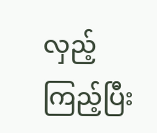လှည့်ကြည့်ပြီး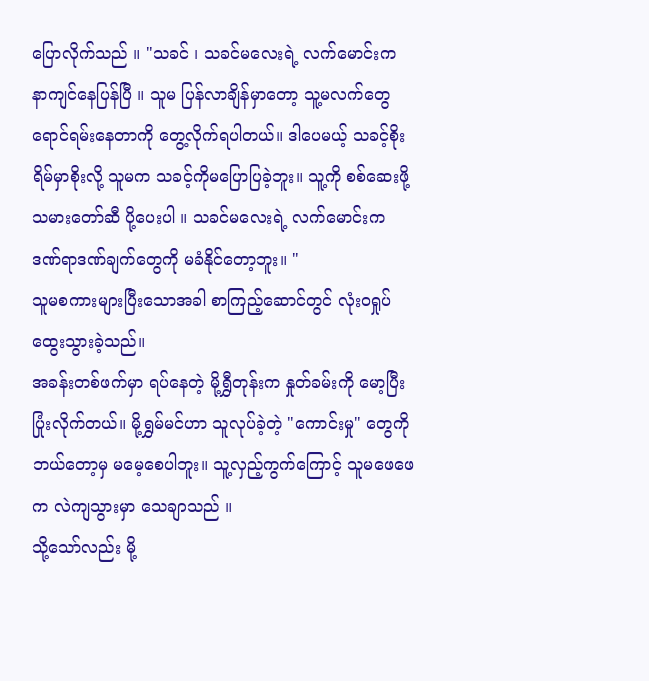ပြောလိုက်သည် ။ "သခင် ၊ သခင်မလေးရဲ့ လက်မောင်းက နာကျင်နေပြန်ပြီ ။ သူမ ပြန်လာချိန်မှာတော့ သူ့မလက်တွေ ရောင်ရမ်းနေတာကို တွေ့လိုက်ရပါတယ်။ ဒါပေမယ့် သခင့်စိုးရိမ်မှာစိုးလို့ သူမက သခင့်ကိုမပြောပြခဲ့ဘူး။ သူ့ကို စစ်ဆေးဖို့ သမားတော်ဆီ ပို့ပေးပါ ။ သခင်မလေးရဲ့ လက်မောင်းက ဒဏ်ရာဒဏ်ချက်တွေကို မခံနိုင်တော့ဘူး။ "
သူမစကားများပြီးသောအခါ စာကြည့်ဆောင်တွင် လုံးဝရှုပ်ထွေးသွားခဲ့သည်။
အခန်းတစ်ဖက်မှာ ရပ်နေတဲ့ မို့ရွှီတုန်းက နှုတ်ခမ်းကို မော့ပြီး ပြုံးလိုက်တယ်။ မို့ရွှမ်မင်ဟာ သူလုပ်ခဲ့တဲ့ "ကောင်းမှု" တွေကို ဘယ်တော့မှ မမေ့စေပါဘူး။ သူ့လှည့်ကွက်ကြောင့် သူမဖေဖေက လဲကျသွားမှာ သေချာသည် ။
သို့သော်လည်း မို့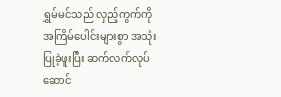ရွှမ်မင်သည် လှည့်ကွက်ကို အကြိမ်ပေါင်းများစွာ အသုံးပြုခဲ့ဖူးပြီး ဆက်လက်လုပ်ဆောင်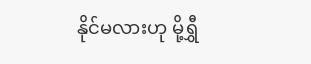နိုင်မလားဟု မို့ရွှီ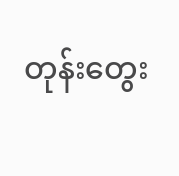တုန်းတွေး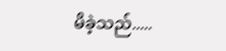မိခဲ့သည်.....